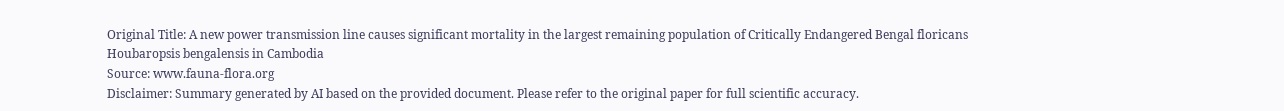Original Title: A new power transmission line causes significant mortality in the largest remaining population of Critically Endangered Bengal floricans Houbaropsis bengalensis in Cambodia
Source: www.fauna-flora.org
Disclaimer: Summary generated by AI based on the provided document. Please refer to the original paper for full scientific accuracy.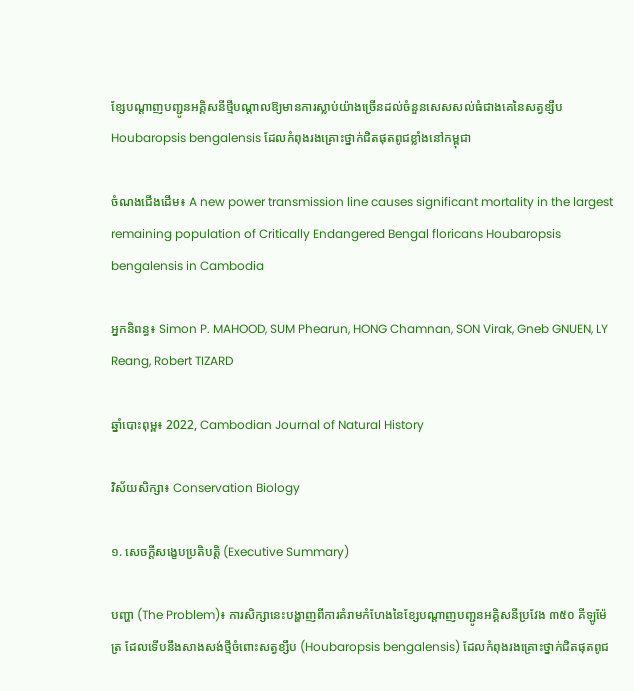ខ្សែបណ្តាញបញ្ជូនអគ្គិសនីថ្មីបណ្តាលឱ្យមានការស្លាប់យ៉ាងច្រើនដល់ចំនួនសេសសល់ធំជាងគេនៃសត្វខ្សឹប Houbaropsis bengalensis ដែលកំពុងរងគ្រោះថ្នាក់ជិតផុតពូជខ្លាំងនៅកម្ពុជា

ចំណងជើងដើម៖ A new power transmission line causes significant mortality in the largest remaining population of Critically Endangered Bengal floricans Houbaropsis bengalensis in Cambodia

អ្នកនិពន្ធ៖ Simon P. MAHOOD, SUM Phearun, HONG Chamnan, SON Virak, Gneb GNUEN, LY Reang, Robert TIZARD

ឆ្នាំបោះពុម្ព៖ 2022, Cambodian Journal of Natural History

វិស័យសិក្សា៖ Conservation Biology

១. សេចក្តីសង្ខេបប្រតិបត្តិ (Executive Summary)

បញ្ហា (The Problem)៖ ការសិក្សានេះបង្ហាញពីការគំរាមកំហែងនៃខ្សែបណ្តាញបញ្ជូនអគ្គិសនីប្រវែង ៣៥០ គីឡូម៉ែត្រ ដែលទើបនឹងសាងសង់ថ្មីចំពោះសត្វខ្សឹប (Houbaropsis bengalensis) ដែលកំពុងរងគ្រោះថ្នាក់ជិតផុតពូជ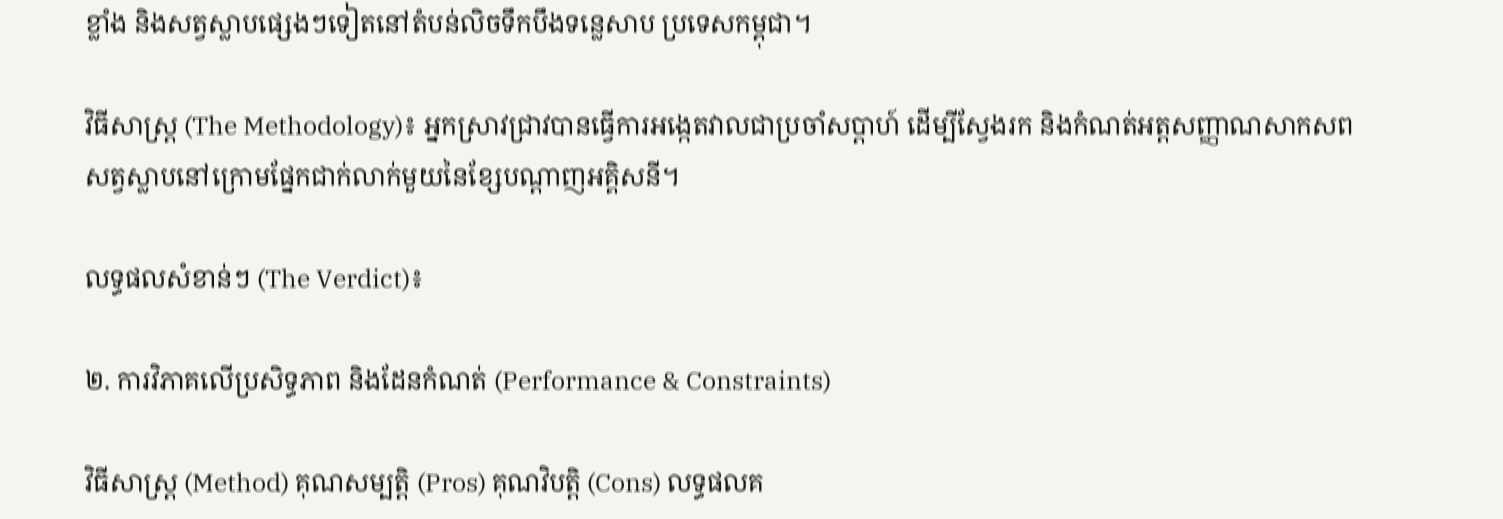ខ្លាំង និងសត្វស្លាបផ្សេងៗទៀតនៅតំបន់លិចទឹកបឹងទន្លេសាប ប្រទេសកម្ពុជា។

វិធីសាស្ត្រ (The Methodology)៖ អ្នកស្រាវជ្រាវបានធ្វើការអង្កេតវាលជាប្រចាំសប្តាហ៍ ដើម្បីស្វែងរក និងកំណត់អត្តសញ្ញាណសាកសពសត្វស្លាបនៅក្រោមផ្នែកជាក់លាក់មួយនៃខ្សែបណ្តាញអគ្គិសនី។

លទ្ធផលសំខាន់ៗ (The Verdict)៖

២. ការវិភាគលើប្រសិទ្ធភាព និងដែនកំណត់ (Performance & Constraints)

វិធីសាស្ត្រ (Method) គុណសម្បត្តិ (Pros) គុណវិបត្តិ (Cons) លទ្ធផលគ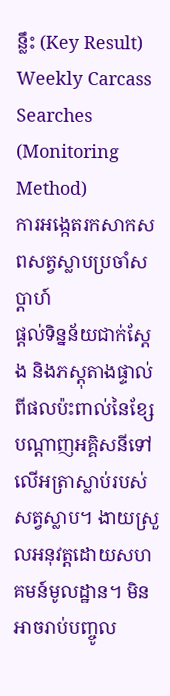ន្លឹះ (Key Result)
Weekly Carcass Searches (Monitoring Method)
ការអង្កេតរកសាកសពសត្វស្លាបប្រចាំសប្តាហ៍
ផ្តល់ទិន្នន័យជាក់ស្តែង និងភស្តុតាងផ្ទាល់ពីផលប៉ះពាល់នៃខ្សែបណ្តាញអគ្គិសនីទៅលើអត្រាស្លាប់របស់សត្វស្លាប។ ងាយស្រួលអនុវត្តដោយសហគមន៍មូលដ្ឋាន។ មិនអាចរាប់បញ្ចូល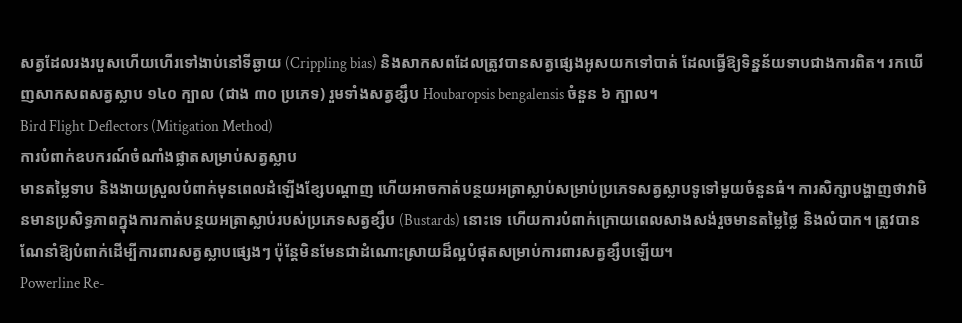សត្វដែលរងរបួសហើយហើរទៅងាប់នៅទីឆ្ងាយ (Crippling bias) និងសាកសពដែលត្រូវបានសត្វផ្សេងអូសយកទៅបាត់ ដែលធ្វើឱ្យទិន្នន័យទាបជាងការពិត។ រកឃើញសាកសពសត្វស្លាប ១៤០ ក្បាល (ជាង ៣០ ប្រភេទ) រួមទាំងសត្វខ្សឹប Houbaropsis bengalensis ចំនួន ៦ ក្បាល។
Bird Flight Deflectors (Mitigation Method)
ការបំពាក់ឧបករណ៍ចំណាំងផ្លាតសម្រាប់សត្វស្លាប
មានតម្លៃទាប និងងាយស្រួលបំពាក់មុនពេលដំឡើងខ្សែបណ្តាញ ហើយអាចកាត់បន្ថយអត្រាស្លាប់សម្រាប់ប្រភេទសត្វស្លាបទូទៅមួយចំនួនធំ។ ការសិក្សាបង្ហាញថាវាមិនមានប្រសិទ្ធភាពក្នុងការកាត់បន្ថយអត្រាស្លាប់របស់ប្រភេទសត្វខ្សឹប (Bustards) នោះទេ ហើយការបំពាក់ក្រោយពេលសាងសង់រួចមានតម្លៃថ្លៃ និងលំបាក។ ត្រូវបានណែនាំឱ្យបំពាក់ដើម្បីការពារសត្វស្លាបផ្សេងៗ ប៉ុន្តែមិនមែនជាដំណោះស្រាយដ៏ល្អបំផុតសម្រាប់ការពារសត្វខ្សឹបឡើយ។
Powerline Re-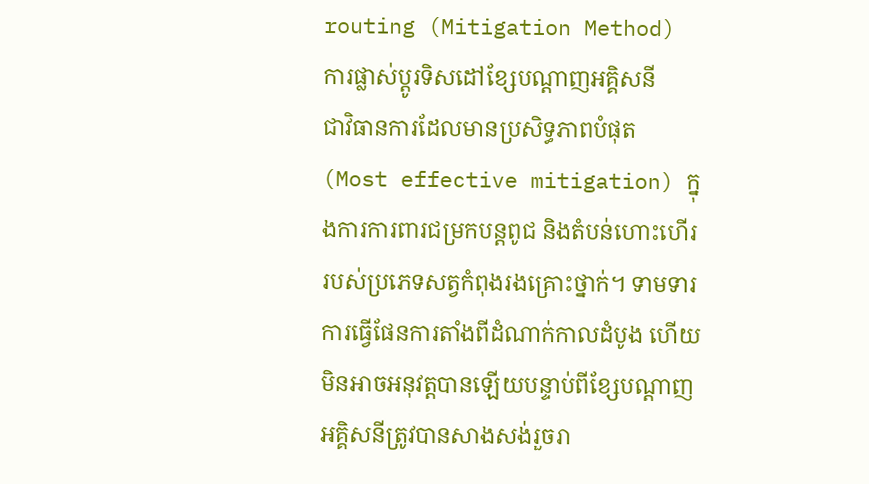routing (Mitigation Method)
ការផ្លាស់ប្តូរទិសដៅខ្សែបណ្តាញអគ្គិសនី
ជាវិធានការដែលមានប្រសិទ្ធភាពបំផុត (Most effective mitigation) ក្នុងការការពារជម្រកបន្តពូជ និងតំបន់ហោះហើររបស់ប្រភេទសត្វកំពុងរងគ្រោះថ្នាក់។ ទាមទារការធ្វើផែនការតាំងពីដំណាក់កាលដំបូង ហើយមិនអាចអនុវត្តបានឡើយបន្ទាប់ពីខ្សែបណ្តាញអគ្គិសនីត្រូវបានសាងសង់រួចរា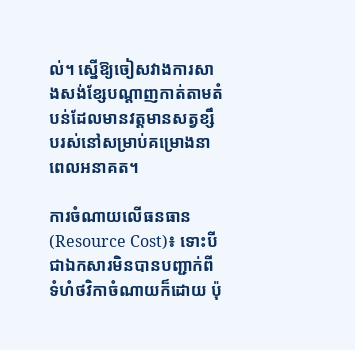ល់។ ស្នើឱ្យចៀសវាងការសាងសង់ខ្សែបណ្តាញកាត់តាមតំបន់ដែលមានវត្តមានសត្វខ្សឹបរស់នៅសម្រាប់គម្រោងនាពេលអនាគត។

ការចំណាយលើធនធាន (Resource Cost)៖ ទោះបីជាឯកសារមិនបានបញ្ជាក់ពីទំហំថវិកាចំណាយក៏ដោយ ប៉ុ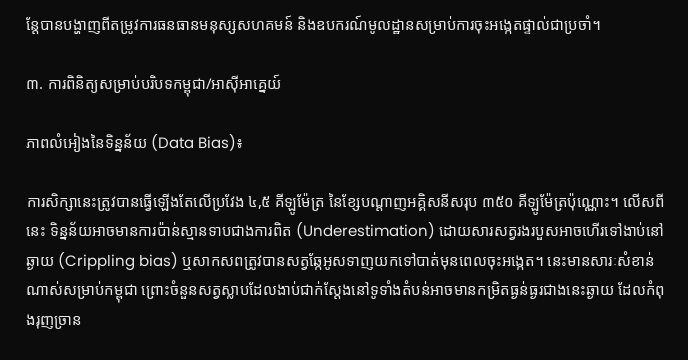ន្តែបានបង្ហាញពីតម្រូវការធនធានមនុស្សសហគមន៍ និងឧបករណ៍មូលដ្ឋានសម្រាប់ការចុះអង្កេតផ្ទាល់ជាប្រចាំ។

៣. ការពិនិត្យសម្រាប់បរិបទកម្ពុជា/អាស៊ីអាគ្នេយ៍

ភាពលំអៀងនៃទិន្នន័យ (Data Bias)៖

ការសិក្សានេះត្រូវបានធ្វើឡើងតែលើប្រវែង ៤,៥ គីឡូម៉ែត្រ នៃខ្សែបណ្តាញអគ្គិសនីសរុប ៣៥០ គីឡូម៉ែត្រប៉ុណ្ណោះ។ លើសពីនេះ ទិន្នន័យអាចមានការប៉ាន់ស្មានទាបជាងការពិត (Underestimation) ដោយសារសត្វរងរបួសអាចហើរទៅងាប់នៅឆ្ងាយ (Crippling bias) ឬសាកសពត្រូវបានសត្វឆ្កែអូសទាញយកទៅបាត់មុនពេលចុះអង្កេត។ នេះមានសារៈសំខាន់ណាស់សម្រាប់កម្ពុជា ព្រោះចំនួនសត្វស្លាបដែលងាប់ជាក់ស្តែងនៅទូទាំងតំបន់អាចមានកម្រិតធ្ងន់ធ្ងរជាងនេះឆ្ងាយ ដែលកំពុងរុញច្រាន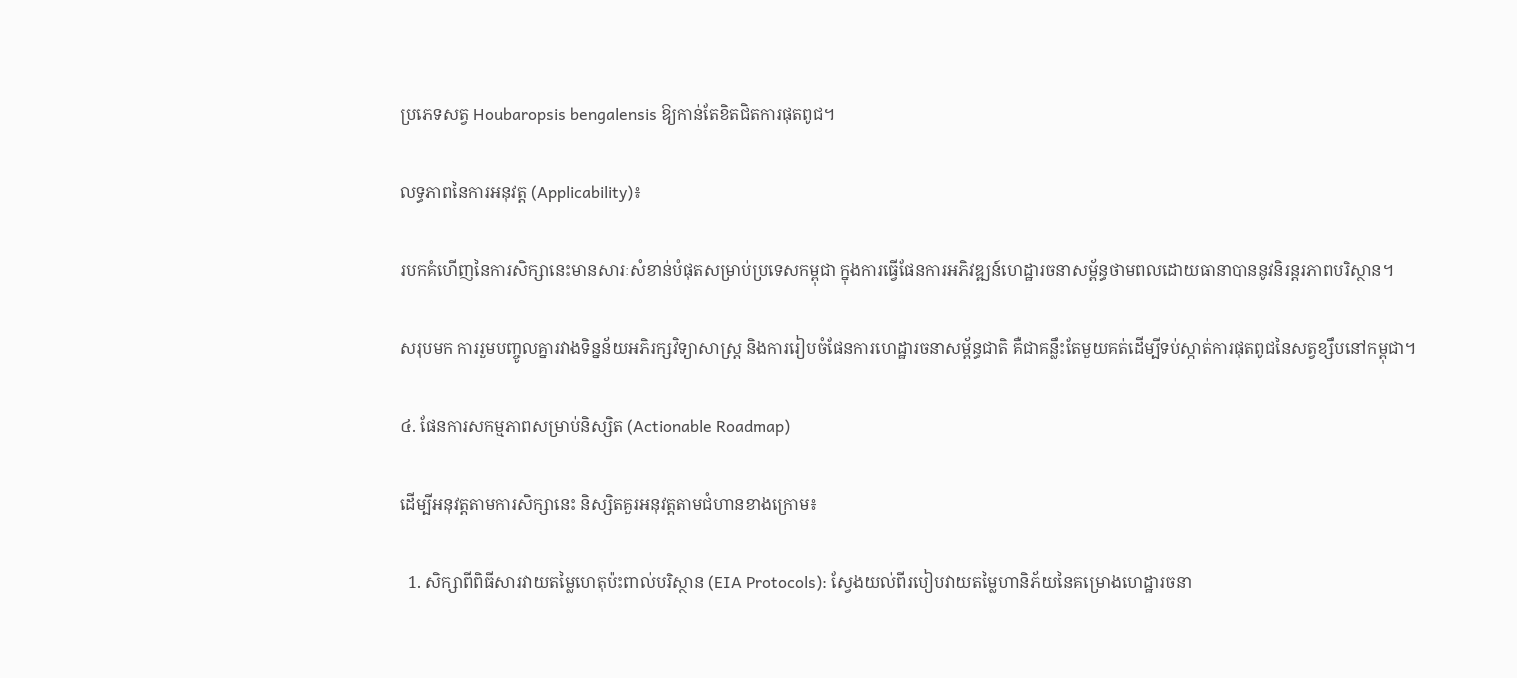ប្រភេទសត្វ Houbaropsis bengalensis ឱ្យកាន់តែខិតជិតការផុតពូជ។

លទ្ធភាពនៃការអនុវត្ត (Applicability)៖

របកគំហើញនៃការសិក្សានេះមានសារៈសំខាន់បំផុតសម្រាប់ប្រទេសកម្ពុជា ក្នុងការធ្វើផែនការអភិវឌ្ឍន៍ហេដ្ឋារចនាសម្ព័ន្ធថាមពលដោយធានាបាននូវនិរន្តរភាពបរិស្ថាន។

សរុបមក ការរួមបញ្ចូលគ្នារវាងទិន្នន័យអភិរក្សវិទ្យាសាស្ត្រ និងការរៀបចំផែនការហេដ្ឋារចនាសម្ព័ន្ធជាតិ គឺជាគន្លឹះតែមួយគត់ដើម្បីទប់ស្កាត់ការផុតពូជនៃសត្វខ្សឹបនៅកម្ពុជា។

៤. ផែនការសកម្មភាពសម្រាប់និស្សិត (Actionable Roadmap)

ដើម្បីអនុវត្តតាមការសិក្សានេះ និស្សិតគួរអនុវត្តតាមជំហានខាងក្រោម៖

  1. សិក្សាពីពិធីសារវាយតម្លៃហេតុប៉ះពាល់បរិស្ថាន (EIA Protocols): ស្វែងយល់ពីរបៀបវាយតម្លៃហានិភ័យនៃគម្រោងហេដ្ឋារចនា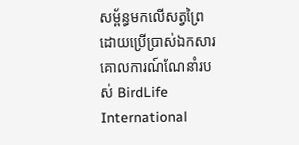សម្ព័ន្ធមកលើសត្វព្រៃ ដោយប្រើប្រាស់ឯកសារគោលការណ៍ណែនាំរបស់ BirdLife International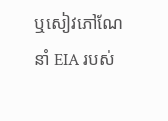ឬសៀវភៅណែនាំ EIA របស់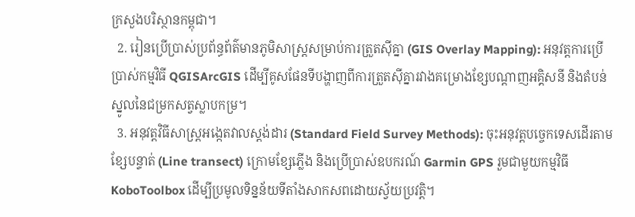ក្រសួងបរិស្ថានកម្ពុជា។
  2. រៀនប្រើប្រាស់ប្រព័ន្ធព័ត៌មានភូមិសាស្ត្រសម្រាប់ការត្រួតស៊ីគ្នា (GIS Overlay Mapping): អនុវត្តការប្រើប្រាស់កម្មវិធី QGISArcGIS ដើម្បីគូសផែនទីបង្ហាញពីការត្រួតស៊ីគ្នារវាងគម្រោងខ្សែបណ្តាញអគ្គិសនី និងតំបន់ស្នូលនៃជម្រកសត្វស្លាបកម្រ។
  3. អនុវត្តវិធីសាស្ត្រអង្កេតវាលស្តង់ដារ (Standard Field Survey Methods): ចុះអនុវត្តបច្ចេកទេសដើរតាមខ្សែបន្ទាត់ (Line transect) ក្រោមខ្សែភ្លើង និងប្រើប្រាស់ឧបករណ៍ Garmin GPS រួមជាមួយកម្មវិធី KoboToolbox ដើម្បីប្រមូលទិន្នន័យទីតាំងសាកសពដោយស្វ័យប្រវត្តិ។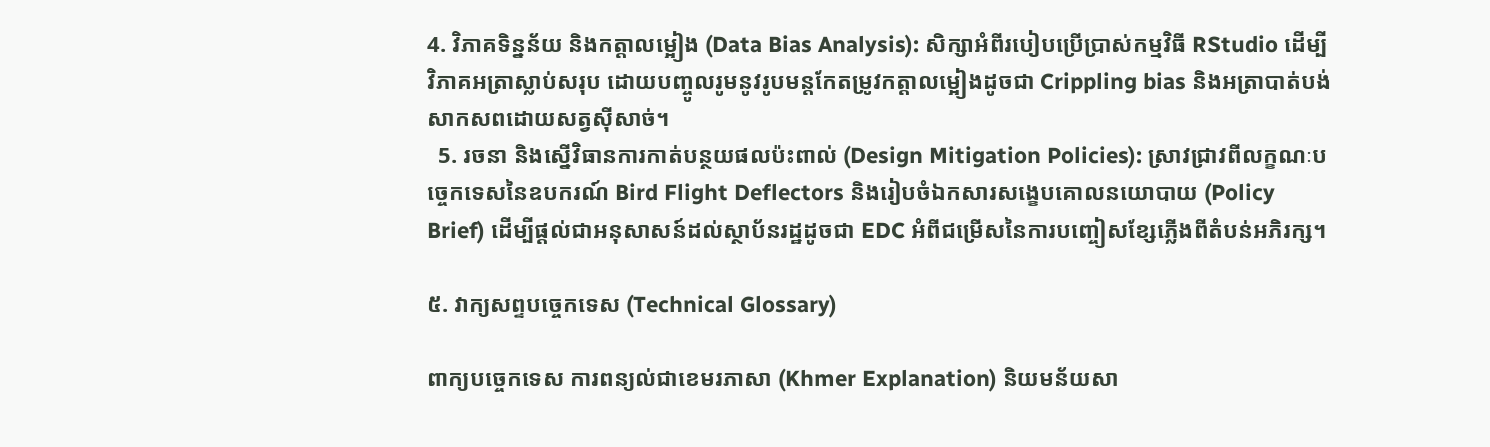4. វិភាគទិន្នន័យ និងកត្តាលម្អៀង (Data Bias Analysis): សិក្សាអំពីរបៀបប្រើប្រាស់កម្មវិធី RStudio ដើម្បីវិភាគអត្រាស្លាប់សរុប ដោយបញ្ចូលរូមនូវរូបមន្តកែតម្រូវកត្តាលម្អៀងដូចជា Crippling bias និងអត្រាបាត់បង់សាកសពដោយសត្វស៊ីសាច់។
  5. រចនា និងស្នើវិធានការកាត់បន្ថយផលប៉ះពាល់ (Design Mitigation Policies): ស្រាវជ្រាវពីលក្ខណៈបច្ចេកទេសនៃឧបករណ៍ Bird Flight Deflectors និងរៀបចំឯកសារសង្ខេបគោលនយោបាយ (Policy Brief) ដើម្បីផ្តល់ជាអនុសាសន៍ដល់ស្ថាប័នរដ្ឋដូចជា EDC អំពីជម្រើសនៃការបញ្ចៀសខ្សែភ្លើងពីតំបន់អភិរក្ស។

៥. វាក្យសព្ទបច្ចេកទេស (Technical Glossary)

ពាក្យបច្ចេកទេស ការពន្យល់ជាខេមរភាសា (Khmer Explanation) និយមន័យសា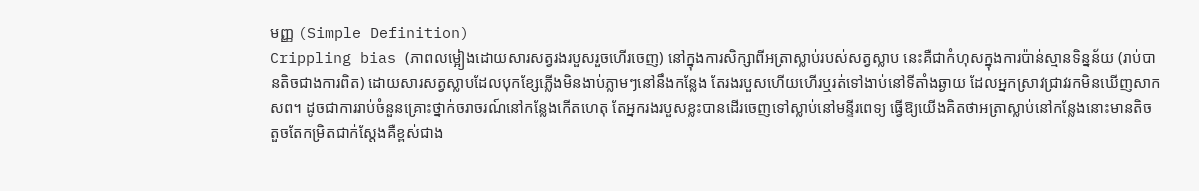មញ្ញ (Simple Definition)
Crippling bias (ភាពលម្អៀងដោយសារសត្វរងរបួសរួចហើរចេញ) នៅក្នុងការសិក្សាពីអត្រាស្លាប់របស់សត្វស្លាប នេះគឺជាកំហុសក្នុងការប៉ាន់ស្មានទិន្នន័យ (រាប់បានតិចជាងការពិត) ដោយសារសត្វស្លាបដែលបុកខ្សែភ្លើងមិនងាប់ភ្លាមៗនៅនឹងកន្លែង តែរងរបួសហើយហើរឬរត់ទៅងាប់នៅទីតាំងឆ្ងាយ ដែលអ្នកស្រាវជ្រាវរកមិនឃើញសាកសព។ ដូចជាការរាប់ចំនួនគ្រោះថ្នាក់ចរាចរណ៍នៅកន្លែងកើតហេតុ តែអ្នករងរបួសខ្លះបានដើរចេញទៅស្លាប់នៅមន្ទីរពេទ្យ ធ្វើឱ្យយើងគិតថាអត្រាស្លាប់នៅកន្លែងនោះមានតិចតួចតែកម្រិតជាក់ស្តែងគឺខ្ពស់ជាង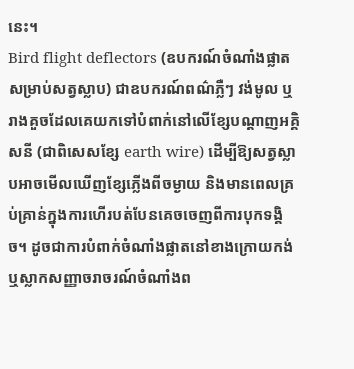នេះ។
Bird flight deflectors (ឧបករណ៍ចំណាំងផ្លាតសម្រាប់សត្វស្លាប) ជាឧបករណ៍ពណ៌ភ្លឺៗ វង់មូល ឬរាងគួចដែលគេយកទៅបំពាក់នៅលើខ្សែបណ្តាញអគ្គិសនី (ជាពិសេសខ្សែ earth wire) ដើម្បីឱ្យសត្វស្លាបអាចមើលឃើញខ្សែភ្លើងពីចម្ងាយ និងមានពេលគ្រប់គ្រាន់ក្នុងការហើរបត់បែនគេចចេញពីការបុកទង្គិច។ ដូចជាការបំពាក់ចំណាំងផ្លាតនៅខាងក្រោយកង់ ឬស្លាកសញ្ញាចរាចរណ៍ចំណាំងព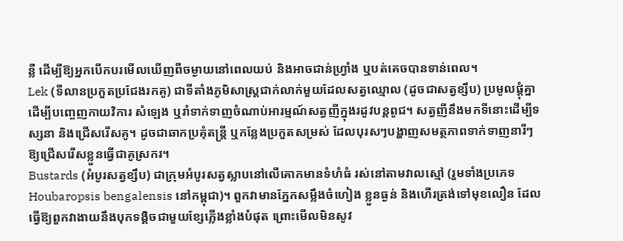ន្លឺ ដើម្បីឱ្យអ្នកបើកបរមើលឃើញពីចម្ងាយនៅពេលយប់ និងអាចជាន់ហ្វ្រាំង ឬបត់គេចបានទាន់ពេល។
Lek (ទីលានប្រកួតប្រជែងរកគូ) ជាទីតាំងភូមិសាស្ត្រជាក់លាក់មួយដែលសត្វឈ្មោល (ដូចជាសត្វខ្សឹប) ប្រមូលផ្តុំគ្នាដើម្បីបញ្ចេញកាយវិការ សំឡេង ឬរាំទាក់ទាញចំណាប់អារម្មណ៍សត្វញីក្នុងរដូវបន្តពូជ។ សត្វញីនឹងមកទីនោះដើម្បីទស្សនា និងជ្រើសរើសគូ។ ដូចជាឆាកប្រគុំតន្ត្រី ឬកន្លែងប្រកួតសម្រស់ ដែលបុរសៗបង្ហាញសមត្ថភាពទាក់ទាញនារីៗឱ្យជ្រើសរើសខ្លួនធ្វើជាគូស្រករ។
Bustards (អំបូរសត្វខ្សឹប) ជាក្រុមអំបូរសត្វស្លាបនៅលើគោកមានទំហំធំ រស់នៅតាមវាលស្មៅ (រួមទាំងប្រភេទ Houbaropsis bengalensis នៅកម្ពុជា)។ ពួកវាមានភ្នែកសម្លឹងចំហៀង ខ្លួនធ្ងន់ និងហើរត្រង់ទៅមុខលឿន ដែលធ្វើឱ្យពួកវាងាយនឹងបុកទង្គិចជាមួយខ្សែភ្លើងខ្លាំងបំផុត ព្រោះមើលមិនសូវ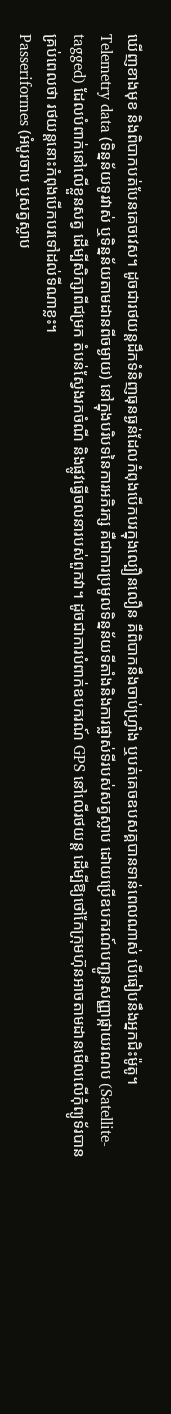ឃើញខាងមុខ និងពិបាកបត់បែនគេចវេស។ ដូចជារថយន្តដឹកទំនិញធុនធ្ងន់ដែលកំពុងបើកបរក្នុងល្បឿនលឿន គឺពិបាកនឹងចាប់ហ្វ្រាំង ឬបត់គេចឧបសគ្គបានទាន់ពេលណាស់ បើធៀបនឹងអ្នកជិះម៉ូតូ។
Telemetry data (ទិន្នន័យទូរវាស់ ឬទិន្នន័យតាមដានពីចម្ងាយ) នៅក្នុងបរិបទនៃការអភិរក្ស គឺជាការប្រមូលទិន្នន័យទីតាំងនិងការផ្លាស់ទីរបស់សត្វស្លាប ដោយប្រើឧបករណ៍បញ្ជូនសញ្ញាផ្កាយរណប (Satellite-tagged) ដែលបំពាក់នៅលើខ្លួនសត្វ ដើម្បីសិក្សាពីជម្រក តំបន់ស្វែងរកចំណី និងផ្លូវធ្វើចលនារបស់ពួកវា។ ដូចជាការបំពាក់ឧបករណ៍ GPS នៅលើរថយន្ត ដើម្បីឱ្យថៅកែក្រុមហ៊ុនអាចតាមដានមើលលើកុំព្យូទ័របានគ្រប់ពេលថា រថយន្តនោះកំពុងបើកបរទៅដល់ទីណាខ្លះ។
Passeriformes (អំបូរចាប ឬសត្វស្លាប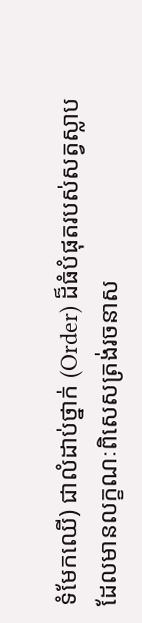ទំមែកឈើ) ជាលំដាប់ថ្នាក់ (Order) ដ៏ធំបំផុតរបស់សត្វស្លាប ដែលមានលក្ខណៈពិសេសត្រង់រចនាស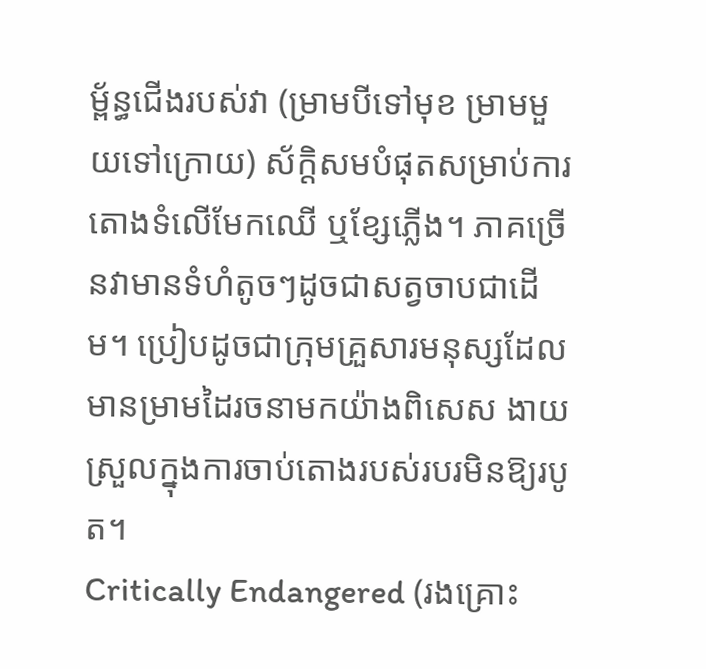ម្ព័ន្ធជើងរបស់វា (ម្រាមបីទៅមុខ ម្រាមមួយទៅក្រោយ) ស័ក្តិសមបំផុតសម្រាប់ការតោងទំលើមែកឈើ ឬខ្សែភ្លើង។ ភាគច្រើនវាមានទំហំតូចៗដូចជាសត្វចាបជាដើម។ ប្រៀបដូចជាក្រុមគ្រួសារមនុស្សដែលមានម្រាមដៃរចនាមកយ៉ាងពិសេស ងាយស្រួលក្នុងការចាប់តោងរបស់របរមិនឱ្យរបូត។
Critically Endangered (រងគ្រោះ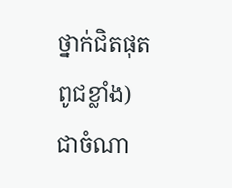ថ្នាក់ជិតផុតពូជខ្លាំង) ជាចំណា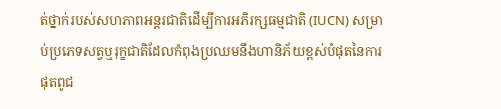ត់ថ្នាក់របស់សហភាពអន្តរជាតិដើម្បីការអភិរក្សធម្មជាតិ (IUCN) សម្រាប់ប្រភេទសត្វឬរុក្ខជាតិដែលកំពុងប្រឈមនឹងហានិភ័យខ្ពស់បំផុតនៃការផុតពូជ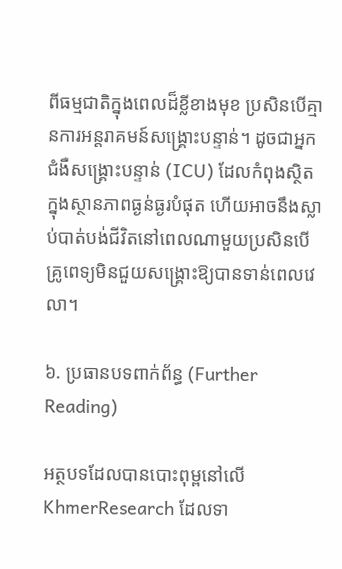ពីធម្មជាតិក្នុងពេលដ៏ខ្លីខាងមុខ ប្រសិនបើគ្មានការអន្តរាគមន៍សង្គ្រោះបន្ទាន់។ ដូចជាអ្នកជំងឺសង្គ្រោះបន្ទាន់ (ICU) ដែលកំពុងស្ថិតក្នុងស្ថានភាពធ្ងន់ធ្ងរបំផុត ហើយអាចនឹងស្លាប់បាត់បង់ជីវិតនៅពេលណាមួយប្រសិនបើគ្រូពេទ្យមិនជួយសង្គ្រោះឱ្យបានទាន់ពេលវេលា។

៦. ប្រធានបទពាក់ព័ន្ធ (Further Reading)

អត្ថបទដែលបានបោះពុម្ពនៅលើ KhmerResearch ដែលទា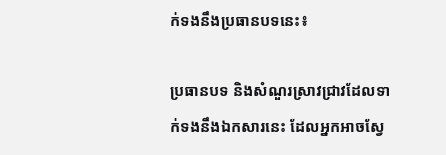ក់ទងនឹងប្រធានបទនេះ៖

ប្រធានបទ និងសំណួរស្រាវជ្រាវដែលទាក់ទងនឹងឯកសារនេះ ដែលអ្នកអាចស្វែ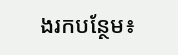ងរកបន្ថែម៖